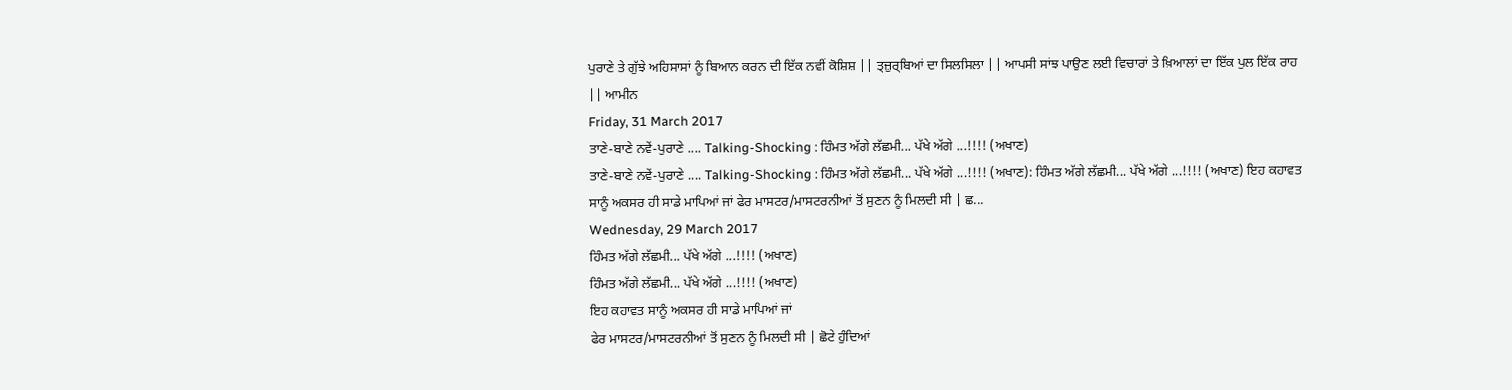ਪੁਰਾਣੇ ਤੇ ਗੁੱਝੇ ਅਹਿਸਾਸਾਂ ਨੂੰ ਬਿਆਨ ਕਰਨ ਦੀ ਇੱਕ ਨਵੀਂ ਕੋਸ਼ਿਸ਼ || ਤ੍ਜ਼ੁਰ੍ਬਿਆਂ ਦਾ ਸਿਲਸਿਲਾ || ਆਪਸੀ ਸਾਂਝ ਪਾਉਣ ਲਈ ਵਿਚਾਰਾਂ ਤੇ ਖ਼ਿਆਲਾਂ ਦਾ ਇੱਕ ਪੁਲ ਇੱਕ ਰਾਹ || ਆਮੀਨ
Friday, 31 March 2017
ਤਾਣੇ-ਬਾਣੇ ਨਵੇਂ-ਪੁਰਾਣੇ .... Talking-Shocking : ਹਿੰਮਤ ਅੱਗੇ ਲੱਛਮੀ... ਪੱਖੇ ਅੱਗੇ ...!!!! (ਅਖਾਣ)
ਤਾਣੇ-ਬਾਣੇ ਨਵੇਂ-ਪੁਰਾਣੇ .... Talking-Shocking : ਹਿੰਮਤ ਅੱਗੇ ਲੱਛਮੀ... ਪੱਖੇ ਅੱਗੇ ...!!!! (ਅਖਾਣ): ਹਿੰਮਤ ਅੱਗੇ ਲੱਛਮੀ... ਪੱਖੇ ਅੱਗੇ ...!!!! (ਅਖਾਣ) ਇਹ ਕਹਾਵਤ ਸਾਨੂੰ ਅਕਸਰ ਹੀ ਸਾਡੇ ਮਾਪਿਆਂ ਜਾਂ ਫੇਰ ਮਾਸਟਰ/ਮਾਸਟਰਨੀਆਂ ਤੋਂ ਸੁਣਨ ਨੂੰ ਮਿਲਦੀ ਸੀ | ਛ...
Wednesday, 29 March 2017
ਹਿੰਮਤ ਅੱਗੇ ਲੱਛਮੀ... ਪੱਖੇ ਅੱਗੇ ...!!!! (ਅਖਾਣ)
ਹਿੰਮਤ ਅੱਗੇ ਲੱਛਮੀ... ਪੱਖੇ ਅੱਗੇ ...!!!! (ਅਖਾਣ)
ਇਹ ਕਹਾਵਤ ਸਾਨੂੰ ਅਕਸਰ ਹੀ ਸਾਡੇ ਮਾਪਿਆਂ ਜਾਂ
ਫੇਰ ਮਾਸਟਰ/ਮਾਸਟਰਨੀਆਂ ਤੋਂ ਸੁਣਨ ਨੂੰ ਮਿਲਦੀ ਸੀ | ਛੋਟੇ ਹੁੰਦਿਆਂ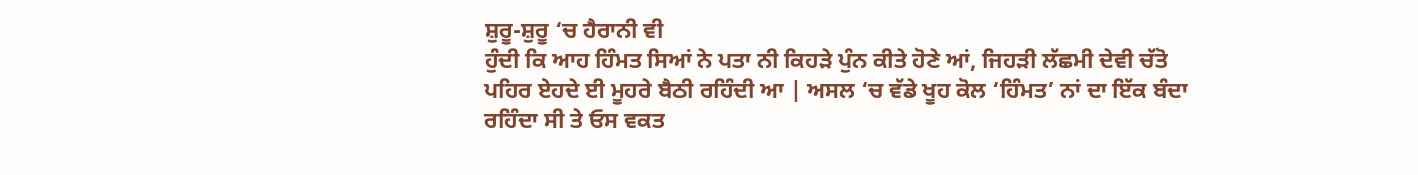ਸ਼ੁਰੂ-ਸ਼ੁਰੂ ‘ਚ ਹੈਰਾਨੀ ਵੀ
ਹੁੰਦੀ ਕਿ ਆਹ ਹਿੰਮਤ ਸਿਆਂ ਨੇ ਪਤਾ ਨੀ ਕਿਹੜੇ ਪੁੰਨ ਕੀਤੇ ਹੋਣੇ ਆਂ, ਜਿਹੜੀ ਲੱਛਮੀ ਦੇਵੀ ਚੱਤੋ
ਪਹਿਰ ਏਹਦੇ ਈ ਮੂਹਰੇ ਬੈਠੀ ਰਹਿੰਦੀ ਆ | ਅਸਲ ‘ਚ ਵੱਡੇ ਖੂਹ ਕੋਲ ‘ਹਿੰਮਤ’ ਨਾਂ ਦਾ ਇੱਕ ਬੰਦਾ
ਰਹਿੰਦਾ ਸੀ ਤੇ ਓਸ ਵਕਤ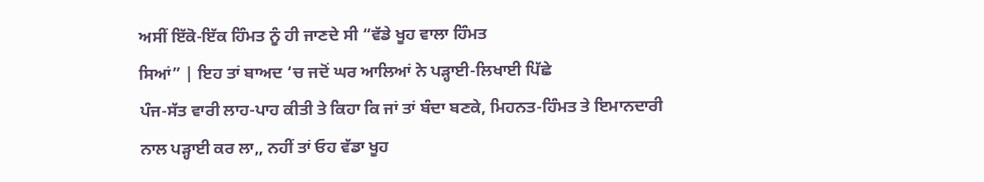ਅਸੀਂ ਇੱਕੋ-ਇੱਕ ਹਿੰਮਤ ਨੂੰ ਹੀ ਜਾਣਦੇ ਸੀ “ਵੱਡੇ ਖੂਹ ਵਾਲਾ ਹਿੰਮਤ
ਸਿਆਂ” | ਇਹ ਤਾਂ ਬਾਅਦ ‘ਚ ਜਦੋਂ ਘਰ ਆਲਿਆਂ ਨੇ ਪੜ੍ਹਾਈ-ਲਿਖਾਈ ਪਿੱਛੇ
ਪੰਜ-ਸੱਤ ਵਾਰੀ ਲਾਹ-ਪਾਹ ਕੀਤੀ ਤੇ ਕਿਹਾ ਕਿ ਜਾਂ ਤਾਂ ਬੰਦਾ ਬਣਕੇ, ਮਿਹਨਤ-ਹਿੰਮਤ ਤੇ ਇਮਾਨਦਾਰੀ
ਨਾਲ ਪੜ੍ਹਾਈ ਕਰ ਲਾ,, ਨਹੀਂ ਤਾਂ ਓਹ ਵੱਡਾ ਖੂਹ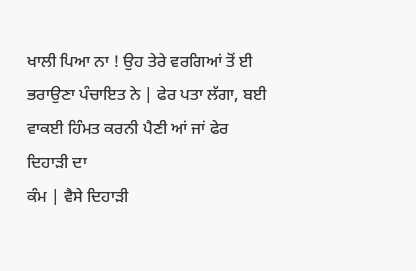ਖਾਲੀ ਪਿਆ ਨਾ ! ਉਹ ਤੇਰੇ ਵਰਗਿਆਂ ਤੋਂ ਈ
ਭਰਾਉਣਾ ਪੰਚਾਇਤ ਨੇ | ਫੇਰ ਪਤਾ ਲੱਗਾ, ਬਈ ਵਾਕਈ ਹਿੰਮਤ ਕਰਨੀ ਪੈਣੀ ਆਂ ਜਾਂ ਫੇਰ ਦਿਹਾੜੀ ਦਾ
ਕੰਮ | ਵੈਸੇ ਦਿਹਾੜੀ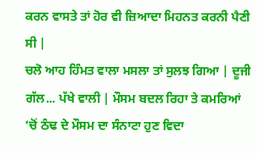ਕਰਨ ਵਾਸਤੇ ਤਾਂ ਹੋਰ ਵੀ ਜ਼ਿਆਦਾ ਮਿਹਨਤ ਕਰਨੀ ਪੈਣੀ ਸੀ |
ਚਲੋ ਆਹ ਹਿੰਮਤ ਵਾਲਾ ਮਸਲਾ ਤਾਂ ਸੁਲਝ ਗਿਆ | ਦੂਜੀ
ਗੱਲ... ਪੱਖੇ ਵਾਲੀ | ਮੌਸਮ ਬਦਲ ਰਿਹਾ ਤੇ ਕਮਰਿਆਂ ‘ਚੋਂ ਠੰਢ ਦੇ ਮੌਸਮ ਦਾ ਸੰਨਾਟਾ ਹੁਣ ਵਿਦਾ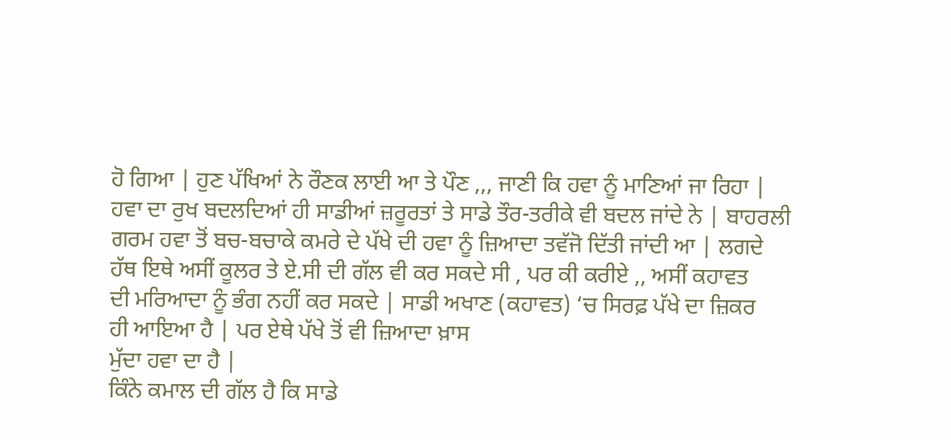ਹੋ ਗਿਆ | ਹੁਣ ਪੱਖਿਆਂ ਨੇ ਰੌਣਕ ਲਾਈ ਆ ਤੇ ਪੌਣ ,,, ਜਾਣੀ ਕਿ ਹਵਾ ਨੂੰ ਮਾਣਿਆਂ ਜਾ ਰਿਹਾ |
ਹਵਾ ਦਾ ਰੁਖ ਬਦਲਦਿਆਂ ਹੀ ਸਾਡੀਆਂ ਜ਼ਰੂਰਤਾਂ ਤੇ ਸਾਡੇ ਤੌਰ-ਤਰੀਕੇ ਵੀ ਬਦਲ ਜਾਂਦੇ ਨੇ | ਬਾਹਰਲੀ
ਗਰਮ ਹਵਾ ਤੋਂ ਬਚ-ਬਚਾਕੇ ਕਮਰੇ ਦੇ ਪੱਖੇ ਦੀ ਹਵਾ ਨੂੰ ਜ਼ਿਆਦਾ ਤਵੱਜੋ ਦਿੱਤੀ ਜਾਂਦੀ ਆ | ਲਗਦੇ
ਹੱਥ ਇਥੇ ਅਸੀਂ ਕੂਲਰ ਤੇ ਏ.ਸੀ ਦੀ ਗੱਲ ਵੀ ਕਰ ਸਕਦੇ ਸੀ , ਪਰ ਕੀ ਕਰੀਏ ,, ਅਸੀਂ ਕਹਾਵਤ
ਦੀ ਮਰਿਆਦਾ ਨੂੰ ਭੰਗ ਨਹੀਂ ਕਰ ਸਕਦੇ | ਸਾਡੀ ਅਖਾਣ (ਕਹਾਵਤ) ‘ਚ ਸਿਰਫ਼ ਪੱਖੇ ਦਾ ਜ਼ਿਕਰ
ਹੀ ਆਇਆ ਹੈ | ਪਰ ਏਥੇ ਪੱਖੇ ਤੋਂ ਵੀ ਜ਼ਿਆਦਾ ਖ਼ਾਸ
ਮੁੱਦਾ ਹਵਾ ਦਾ ਹੈ |
ਕਿੰਨੇ ਕਮਾਲ ਦੀ ਗੱਲ ਹੈ ਕਿ ਸਾਡੇ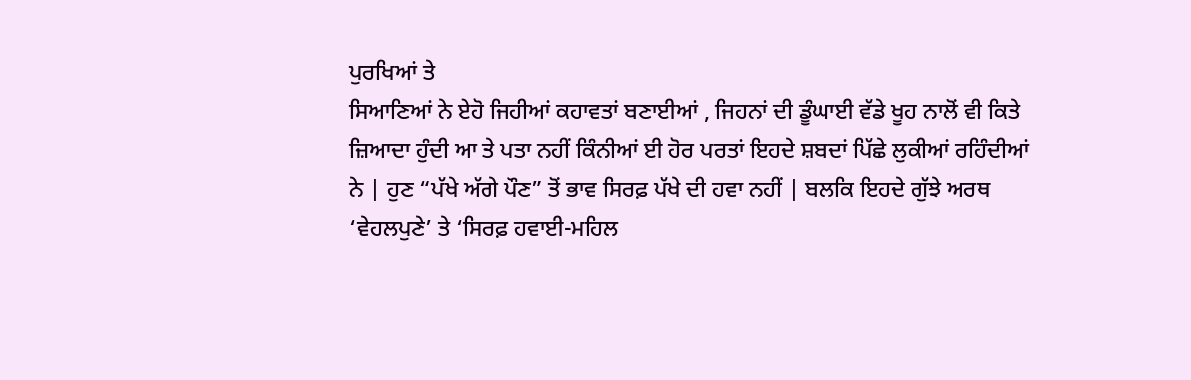ਪੁਰਖਿਆਂ ਤੇ
ਸਿਆਣਿਆਂ ਨੇ ਏਹੋ ਜਿਹੀਆਂ ਕਹਾਵਤਾਂ ਬਣਾਈਆਂ , ਜਿਹਨਾਂ ਦੀ ਡੂੰਘਾਈ ਵੱਡੇ ਖੂਹ ਨਾਲੋਂ ਵੀ ਕਿਤੇ
ਜ਼ਿਆਦਾ ਹੁੰਦੀ ਆ ਤੇ ਪਤਾ ਨਹੀਂ ਕਿੰਨੀਆਂ ਈ ਹੋਰ ਪਰਤਾਂ ਇਹਦੇ ਸ਼ਬਦਾਂ ਪਿੱਛੇ ਲੁਕੀਆਂ ਰਹਿੰਦੀਆਂ
ਨੇ | ਹੁਣ “ਪੱਖੇ ਅੱਗੇ ਪੌਣ” ਤੋਂ ਭਾਵ ਸਿਰਫ਼ ਪੱਖੇ ਦੀ ਹਵਾ ਨਹੀਂ | ਬਲਕਿ ਇਹਦੇ ਗੁੱਝੇ ਅਰਥ
‘ਵੇਹਲਪੁਣੇ’ ਤੇ ‘ਸਿਰਫ਼ ਹਵਾਈ-ਮਹਿਲ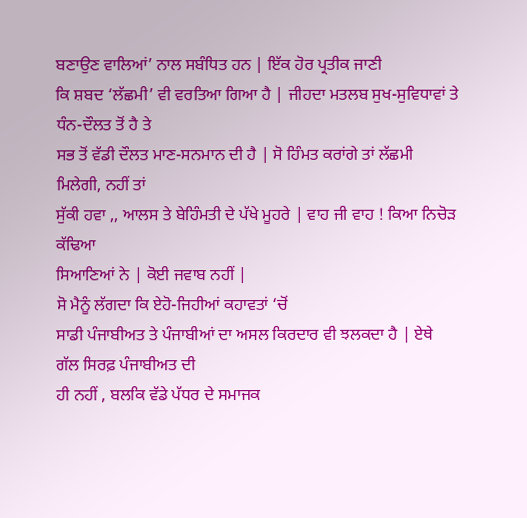ਬਣਾਉਣ ਵਾਲਿਆਂ’ ਨਾਲ ਸਬੰਧਿਤ ਹਨ | ਇੱਕ ਹੋਰ ਪ੍ਰਤੀਕ ਜਾਣੀ
ਕਿ ਸ਼ਬਦ ‘ਲੱਛਮੀ’ ਵੀ ਵਰਤਿਆ ਗਿਆ ਹੈ | ਜੀਹਦਾ ਮਤਲਬ ਸੁਖ-ਸੁਵਿਧਾਵਾਂ ਤੇ ਧੰਨ-ਦੌਲਤ ਤੋਂ ਹੈ ਤੇ
ਸਭ ਤੋਂ ਵੱਡੀ ਦੌਲਤ ਮਾਣ-ਸਨਮਾਨ ਦੀ ਹੈ | ਸੋ ਹਿੰਮਤ ਕਰਾਂਗੇ ਤਾਂ ਲੱਛਮੀ ਮਿਲੇਗੀ, ਨਹੀਂ ਤਾਂ
ਸੁੱਕੀ ਹਵਾ ,, ਆਲਸ ਤੇ ਬੇਹਿੰਮਤੀ ਦੇ ਪੱਖੇ ਮੂਹਰੇ | ਵਾਹ ਜੀ ਵਾਹ ! ਕਿਆ ਨਿਚੋੜ ਕੱਢਿਆ
ਸਿਆਣਿਆਂ ਨੇ | ਕੋਈ ਜਵਾਬ ਨਹੀਂ |
ਸੋ ਮੈਨੂੰ ਲੱਗਦਾ ਕਿ ਏਹੋ-ਜਿਹੀਆਂ ਕਹਾਵਤਾਂ ‘ਚੋਂ
ਸਾਡੀ ਪੰਜਾਬੀਅਤ ਤੇ ਪੰਜਾਬੀਆਂ ਦਾ ਅਸਲ ਕਿਰਦਾਰ ਵੀ ਝਲਕਦਾ ਹੈ | ਏਥੇ ਗੱਲ ਸਿਰਫ਼ ਪੰਜਾਬੀਅਤ ਦੀ
ਹੀ ਨਹੀਂ , ਬਲਕਿ ਵੱਡੇ ਪੱਧਰ ਦੇ ਸਮਾਜਕ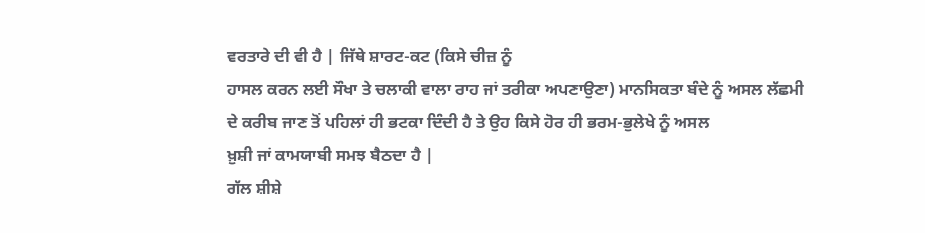ਵਰਤਾਰੇ ਦੀ ਵੀ ਹੈ | ਜਿੱਥੇ ਸ਼ਾਰਟ-ਕਟ (ਕਿਸੇ ਚੀਜ਼ ਨੂੰ
ਹਾਸਲ ਕਰਨ ਲਈ ਸੌਖਾ ਤੇ ਚਲਾਕੀ ਵਾਲਾ ਰਾਹ ਜਾਂ ਤਰੀਕਾ ਅਪਣਾਉਣਾ) ਮਾਨਸਿਕਤਾ ਬੰਦੇ ਨੂੰ ਅਸਲ ਲੱਛਮੀ
ਦੇ ਕਰੀਬ ਜਾਣ ਤੋਂ ਪਹਿਲਾਂ ਹੀ ਭਟਕਾ ਦਿੰਦੀ ਹੈ ਤੇ ਉਹ ਕਿਸੇ ਹੋਰ ਹੀ ਭਰਮ-ਭੁਲੇਖੇ ਨੂੰ ਅਸਲ
ਖ਼ੁਸ਼ੀ ਜਾਂ ਕਾਮਯਾਬੀ ਸਮਝ ਬੈਠਦਾ ਹੈ |
ਗੱਲ ਸ਼ੀਸ਼ੇ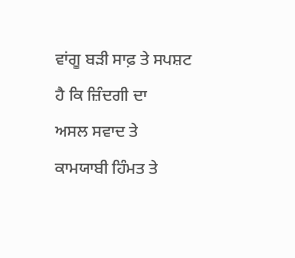ਵਾਂਗੂ ਬੜੀ ਸਾਫ਼ ਤੇ ਸਪਸ਼ਟ ਹੈ ਕਿ ਜ਼ਿੰਦਗੀ ਦਾ
ਅਸਲ ਸਵਾਦ ਤੇ ਕਾਮਯਾਬੀ ਹਿੰਮਤ ਤੇ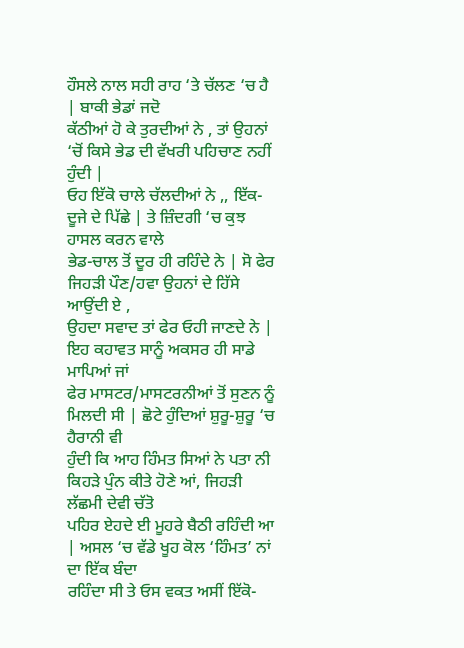ਹੌਸਲੇ ਨਾਲ ਸਹੀ ਰਾਹ ‘ਤੇ ਚੱਲਣ ‘ਚ ਹੈ | ਬਾਕੀ ਭੇਡਾਂ ਜਦੋ
ਕੱਠੀਆਂ ਹੋ ਕੇ ਤੁਰਦੀਆਂ ਨੇ , ਤਾਂ ਉਹਨਾਂ ‘ਚੋਂ ਕਿਸੇ ਭੇਡ ਦੀ ਵੱਖਰੀ ਪਹਿਚਾਣ ਨਹੀਂ ਹੁੰਦੀ |
ਓਹ ਇੱਕੋ ਚਾਲੇ ਚੱਲਦੀਆਂ ਨੇ ,, ਇੱਕ-ਦੂਜੇ ਦੇ ਪਿੱਛੇ | ਤੇ ਜ਼ਿੰਦਗੀ ‘ਚ ਕੁਝ ਹਾਸਲ ਕਰਨ ਵਾਲੇ
ਭੇਡ-ਚਾਲ ਤੋਂ ਦੂਰ ਹੀ ਰਹਿੰਦੇ ਨੇ | ਸੋ ਫੇਰ ਜਿਹੜੀ ਪੌਣ/ਹਵਾ ਉਹਨਾਂ ਦੇ ਹਿੱਸੇ ਆਉਂਦੀ ਏ ,
ਉਹਦਾ ਸਵਾਦ ਤਾਂ ਫੇਰ ਓਹੀ ਜਾਣਦੇ ਨੇ |
ਇਹ ਕਹਾਵਤ ਸਾਨੂੰ ਅਕਸਰ ਹੀ ਸਾਡੇ ਮਾਪਿਆਂ ਜਾਂ
ਫੇਰ ਮਾਸਟਰ/ਮਾਸਟਰਨੀਆਂ ਤੋਂ ਸੁਣਨ ਨੂੰ ਮਿਲਦੀ ਸੀ | ਛੋਟੇ ਹੁੰਦਿਆਂ ਸ਼ੁਰੂ-ਸ਼ੁਰੂ ‘ਚ ਹੈਰਾਨੀ ਵੀ
ਹੁੰਦੀ ਕਿ ਆਹ ਹਿੰਮਤ ਸਿਆਂ ਨੇ ਪਤਾ ਨੀ ਕਿਹੜੇ ਪੁੰਨ ਕੀਤੇ ਹੋਣੇ ਆਂ, ਜਿਹੜੀ ਲੱਛਮੀ ਦੇਵੀ ਚੱਤੋ
ਪਹਿਰ ਏਹਦੇ ਈ ਮੂਹਰੇ ਬੈਠੀ ਰਹਿੰਦੀ ਆ | ਅਸਲ ‘ਚ ਵੱਡੇ ਖੂਹ ਕੋਲ ‘ਹਿੰਮਤ’ ਨਾਂ ਦਾ ਇੱਕ ਬੰਦਾ
ਰਹਿੰਦਾ ਸੀ ਤੇ ਓਸ ਵਕਤ ਅਸੀਂ ਇੱਕੋ-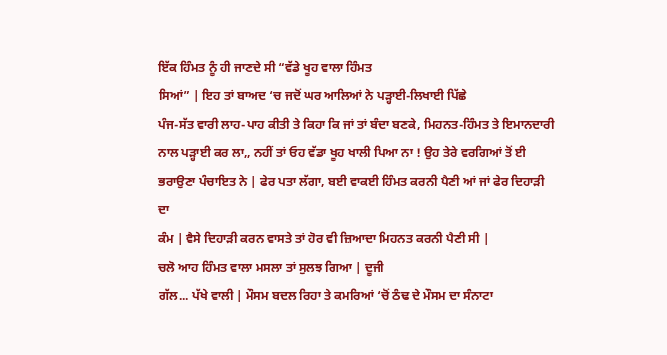ਇੱਕ ਹਿੰਮਤ ਨੂੰ ਹੀ ਜਾਣਦੇ ਸੀ “ਵੱਡੇ ਖੂਹ ਵਾਲਾ ਹਿੰਮਤ
ਸਿਆਂ” | ਇਹ ਤਾਂ ਬਾਅਦ ‘ਚ ਜਦੋਂ ਘਰ ਆਲਿਆਂ ਨੇ ਪੜ੍ਹਾਈ-ਲਿਖਾਈ ਪਿੱਛੇ
ਪੰਜ-ਸੱਤ ਵਾਰੀ ਲਾਹ-ਪਾਹ ਕੀਤੀ ਤੇ ਕਿਹਾ ਕਿ ਜਾਂ ਤਾਂ ਬੰਦਾ ਬਣਕੇ, ਮਿਹਨਤ-ਹਿੰਮਤ ਤੇ ਇਮਾਨਦਾਰੀ
ਨਾਲ ਪੜ੍ਹਾਈ ਕਰ ਲਾ,, ਨਹੀਂ ਤਾਂ ਓਹ ਵੱਡਾ ਖੂਹ ਖਾਲੀ ਪਿਆ ਨਾ ! ਉਹ ਤੇਰੇ ਵਰਗਿਆਂ ਤੋਂ ਈ
ਭਰਾਉਣਾ ਪੰਚਾਇਤ ਨੇ | ਫੇਰ ਪਤਾ ਲੱਗਾ, ਬਈ ਵਾਕਈ ਹਿੰਮਤ ਕਰਨੀ ਪੈਣੀ ਆਂ ਜਾਂ ਫੇਰ ਦਿਹਾੜੀ ਦਾ
ਕੰਮ | ਵੈਸੇ ਦਿਹਾੜੀ ਕਰਨ ਵਾਸਤੇ ਤਾਂ ਹੋਰ ਵੀ ਜ਼ਿਆਦਾ ਮਿਹਨਤ ਕਰਨੀ ਪੈਣੀ ਸੀ |
ਚਲੋ ਆਹ ਹਿੰਮਤ ਵਾਲਾ ਮਸਲਾ ਤਾਂ ਸੁਲਝ ਗਿਆ | ਦੂਜੀ
ਗੱਲ... ਪੱਖੇ ਵਾਲੀ | ਮੌਸਮ ਬਦਲ ਰਿਹਾ ਤੇ ਕਮਰਿਆਂ ‘ਚੋਂ ਠੰਢ ਦੇ ਮੌਸਮ ਦਾ ਸੰਨਾਟਾ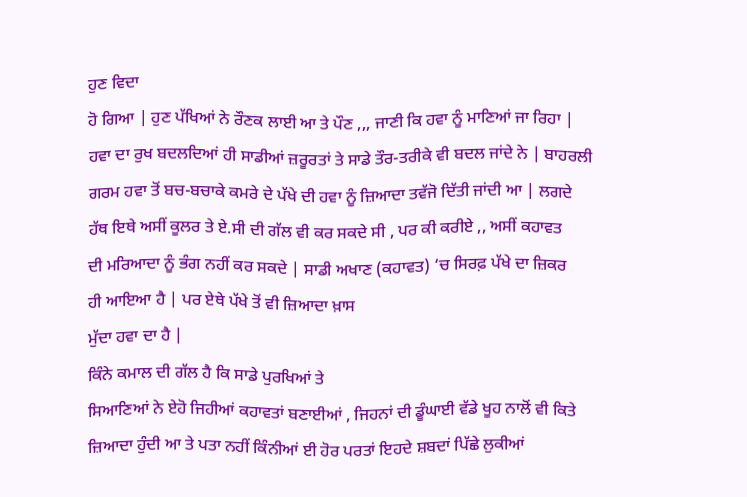ਹੁਣ ਵਿਦਾ
ਹੋ ਗਿਆ | ਹੁਣ ਪੱਖਿਆਂ ਨੇ ਰੌਣਕ ਲਾਈ ਆ ਤੇ ਪੌਣ ,,, ਜਾਣੀ ਕਿ ਹਵਾ ਨੂੰ ਮਾਣਿਆਂ ਜਾ ਰਿਹਾ |
ਹਵਾ ਦਾ ਰੁਖ ਬਦਲਦਿਆਂ ਹੀ ਸਾਡੀਆਂ ਜ਼ਰੂਰਤਾਂ ਤੇ ਸਾਡੇ ਤੌਰ-ਤਰੀਕੇ ਵੀ ਬਦਲ ਜਾਂਦੇ ਨੇ | ਬਾਹਰਲੀ
ਗਰਮ ਹਵਾ ਤੋਂ ਬਚ-ਬਚਾਕੇ ਕਮਰੇ ਦੇ ਪੱਖੇ ਦੀ ਹਵਾ ਨੂੰ ਜ਼ਿਆਦਾ ਤਵੱਜੋ ਦਿੱਤੀ ਜਾਂਦੀ ਆ | ਲਗਦੇ
ਹੱਥ ਇਥੇ ਅਸੀਂ ਕੂਲਰ ਤੇ ਏ.ਸੀ ਦੀ ਗੱਲ ਵੀ ਕਰ ਸਕਦੇ ਸੀ , ਪਰ ਕੀ ਕਰੀਏ ,, ਅਸੀਂ ਕਹਾਵਤ
ਦੀ ਮਰਿਆਦਾ ਨੂੰ ਭੰਗ ਨਹੀਂ ਕਰ ਸਕਦੇ | ਸਾਡੀ ਅਖਾਣ (ਕਹਾਵਤ) ‘ਚ ਸਿਰਫ਼ ਪੱਖੇ ਦਾ ਜ਼ਿਕਰ
ਹੀ ਆਇਆ ਹੈ | ਪਰ ਏਥੇ ਪੱਖੇ ਤੋਂ ਵੀ ਜ਼ਿਆਦਾ ਖ਼ਾਸ
ਮੁੱਦਾ ਹਵਾ ਦਾ ਹੈ |
ਕਿੰਨੇ ਕਮਾਲ ਦੀ ਗੱਲ ਹੈ ਕਿ ਸਾਡੇ ਪੁਰਖਿਆਂ ਤੇ
ਸਿਆਣਿਆਂ ਨੇ ਏਹੋ ਜਿਹੀਆਂ ਕਹਾਵਤਾਂ ਬਣਾਈਆਂ , ਜਿਹਨਾਂ ਦੀ ਡੂੰਘਾਈ ਵੱਡੇ ਖੂਹ ਨਾਲੋਂ ਵੀ ਕਿਤੇ
ਜ਼ਿਆਦਾ ਹੁੰਦੀ ਆ ਤੇ ਪਤਾ ਨਹੀਂ ਕਿੰਨੀਆਂ ਈ ਹੋਰ ਪਰਤਾਂ ਇਹਦੇ ਸ਼ਬਦਾਂ ਪਿੱਛੇ ਲੁਕੀਆਂ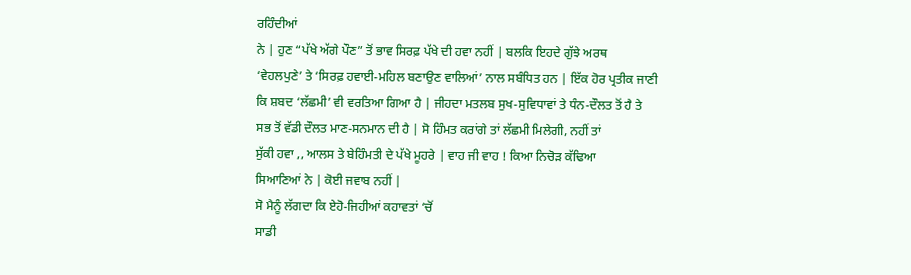ਰਹਿੰਦੀਆਂ
ਨੇ | ਹੁਣ “ਪੱਖੇ ਅੱਗੇ ਪੌਣ” ਤੋਂ ਭਾਵ ਸਿਰਫ਼ ਪੱਖੇ ਦੀ ਹਵਾ ਨਹੀਂ | ਬਲਕਿ ਇਹਦੇ ਗੁੱਝੇ ਅਰਥ
‘ਵੇਹਲਪੁਣੇ’ ਤੇ ‘ਸਿਰਫ਼ ਹਵਾਈ-ਮਹਿਲ ਬਣਾਉਣ ਵਾਲਿਆਂ’ ਨਾਲ ਸਬੰਧਿਤ ਹਨ | ਇੱਕ ਹੋਰ ਪ੍ਰਤੀਕ ਜਾਣੀ
ਕਿ ਸ਼ਬਦ ‘ਲੱਛਮੀ’ ਵੀ ਵਰਤਿਆ ਗਿਆ ਹੈ | ਜੀਹਦਾ ਮਤਲਬ ਸੁਖ-ਸੁਵਿਧਾਵਾਂ ਤੇ ਧੰਨ-ਦੌਲਤ ਤੋਂ ਹੈ ਤੇ
ਸਭ ਤੋਂ ਵੱਡੀ ਦੌਲਤ ਮਾਣ-ਸਨਮਾਨ ਦੀ ਹੈ | ਸੋ ਹਿੰਮਤ ਕਰਾਂਗੇ ਤਾਂ ਲੱਛਮੀ ਮਿਲੇਗੀ, ਨਹੀਂ ਤਾਂ
ਸੁੱਕੀ ਹਵਾ ,, ਆਲਸ ਤੇ ਬੇਹਿੰਮਤੀ ਦੇ ਪੱਖੇ ਮੂਹਰੇ | ਵਾਹ ਜੀ ਵਾਹ ! ਕਿਆ ਨਿਚੋੜ ਕੱਢਿਆ
ਸਿਆਣਿਆਂ ਨੇ | ਕੋਈ ਜਵਾਬ ਨਹੀਂ |
ਸੋ ਮੈਨੂੰ ਲੱਗਦਾ ਕਿ ਏਹੋ-ਜਿਹੀਆਂ ਕਹਾਵਤਾਂ ‘ਚੋਂ
ਸਾਡੀ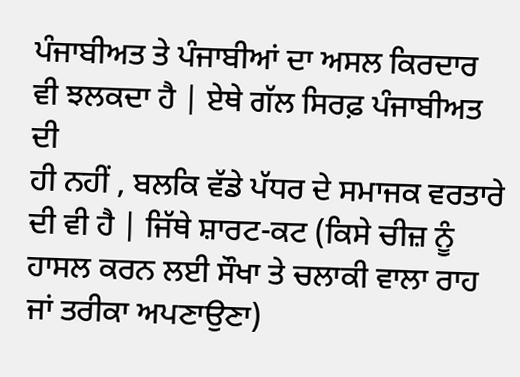ਪੰਜਾਬੀਅਤ ਤੇ ਪੰਜਾਬੀਆਂ ਦਾ ਅਸਲ ਕਿਰਦਾਰ ਵੀ ਝਲਕਦਾ ਹੈ | ਏਥੇ ਗੱਲ ਸਿਰਫ਼ ਪੰਜਾਬੀਅਤ ਦੀ
ਹੀ ਨਹੀਂ , ਬਲਕਿ ਵੱਡੇ ਪੱਧਰ ਦੇ ਸਮਾਜਕ ਵਰਤਾਰੇ ਦੀ ਵੀ ਹੈ | ਜਿੱਥੇ ਸ਼ਾਰਟ-ਕਟ (ਕਿਸੇ ਚੀਜ਼ ਨੂੰ
ਹਾਸਲ ਕਰਨ ਲਈ ਸੌਖਾ ਤੇ ਚਲਾਕੀ ਵਾਲਾ ਰਾਹ ਜਾਂ ਤਰੀਕਾ ਅਪਣਾਉਣਾ)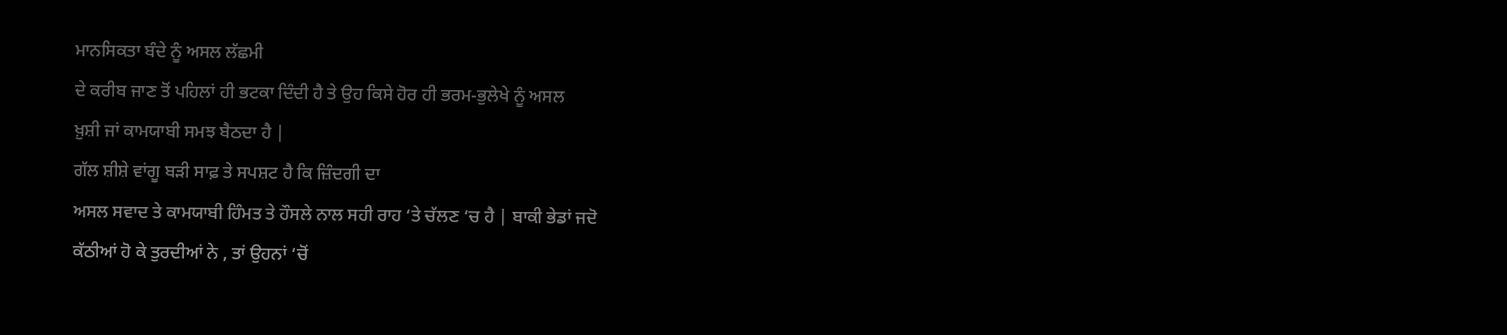ਮਾਨਸਿਕਤਾ ਬੰਦੇ ਨੂੰ ਅਸਲ ਲੱਛਮੀ
ਦੇ ਕਰੀਬ ਜਾਣ ਤੋਂ ਪਹਿਲਾਂ ਹੀ ਭਟਕਾ ਦਿੰਦੀ ਹੈ ਤੇ ਉਹ ਕਿਸੇ ਹੋਰ ਹੀ ਭਰਮ-ਭੁਲੇਖੇ ਨੂੰ ਅਸਲ
ਖ਼ੁਸ਼ੀ ਜਾਂ ਕਾਮਯਾਬੀ ਸਮਝ ਬੈਠਦਾ ਹੈ |
ਗੱਲ ਸ਼ੀਸ਼ੇ ਵਾਂਗੂ ਬੜੀ ਸਾਫ਼ ਤੇ ਸਪਸ਼ਟ ਹੈ ਕਿ ਜ਼ਿੰਦਗੀ ਦਾ
ਅਸਲ ਸਵਾਦ ਤੇ ਕਾਮਯਾਬੀ ਹਿੰਮਤ ਤੇ ਹੌਸਲੇ ਨਾਲ ਸਹੀ ਰਾਹ ‘ਤੇ ਚੱਲਣ ‘ਚ ਹੈ | ਬਾਕੀ ਭੇਡਾਂ ਜਦੋ
ਕੱਠੀਆਂ ਹੋ ਕੇ ਤੁਰਦੀਆਂ ਨੇ , ਤਾਂ ਉਹਨਾਂ ‘ਚੋਂ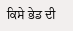ਕਿਸੇ ਭੇਡ ਦੀ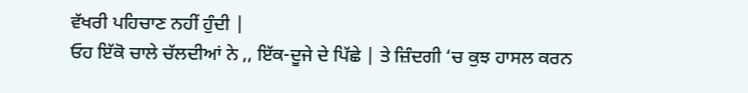ਵੱਖਰੀ ਪਹਿਚਾਣ ਨਹੀਂ ਹੁੰਦੀ |
ਓਹ ਇੱਕੋ ਚਾਲੇ ਚੱਲਦੀਆਂ ਨੇ ,, ਇੱਕ-ਦੂਜੇ ਦੇ ਪਿੱਛੇ | ਤੇ ਜ਼ਿੰਦਗੀ ‘ਚ ਕੁਝ ਹਾਸਲ ਕਰਨ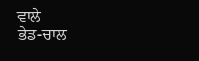ਵਾਲੇ
ਭੇਡ-ਚਾਲ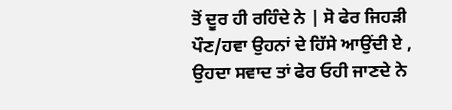ਤੋਂ ਦੂਰ ਹੀ ਰਹਿੰਦੇ ਨੇ | ਸੋ ਫੇਰ ਜਿਹੜੀ ਪੌਣ/ਹਵਾ ਉਹਨਾਂ ਦੇ ਹਿੱਸੇ ਆਉਂਦੀ ਏ ,
ਉਹਦਾ ਸਵਾਦ ਤਾਂ ਫੇਰ ਓਹੀ ਜਾਣਦੇ ਨੇ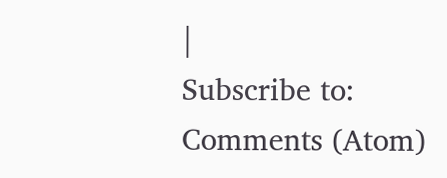|
Subscribe to:
Comments (Atom)